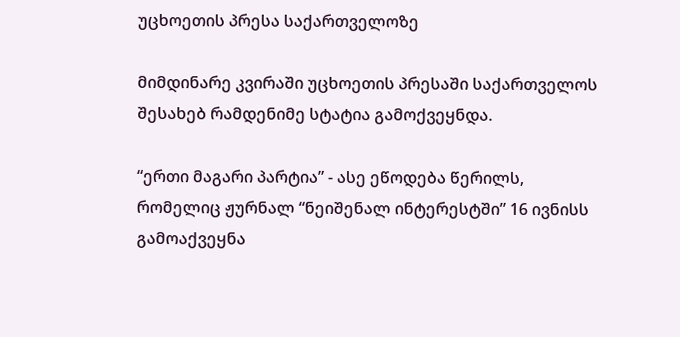უცხოეთის პრესა საქართველოზე

მიმდინარე კვირაში უცხოეთის პრესაში საქართველოს შესახებ რამდენიმე სტატია გამოქვეყნდა.

“ერთი მაგარი პარტია” - ასე ეწოდება წერილს, რომელიც ჟურნალ “ნეიშენალ ინტერესტში” 16 ივნისს გამოაქვეყნა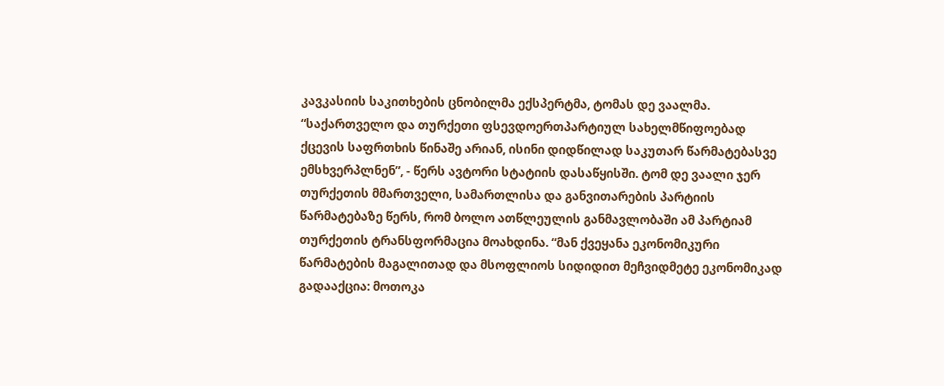კავკასიის საკითხების ცნობილმა ექსპერტმა, ტომას დე ვაალმა. “საქართველო და თურქეთი ფსევდოერთპარტიულ სახელმწიფოებად ქცევის საფრთხის წინაშე არიან, ისინი დიდწილად საკუთარ წარმატებასვე ემსხვერპლნენ”, - წერს ავტორი სტატიის დასაწყისში. ტომ დე ვაალი ჯერ თურქეთის მმართველი, სამართლისა და განვითარების პარტიის წარმატებაზე წერს, რომ ბოლო ათწლეულის განმავლობაში ამ პარტიამ თურქეთის ტრანსფორმაცია მოახდინა. “მან ქვეყანა ეკონომიკური წარმატების მაგალითად და მსოფლიოს სიდიდით მეჩვიდმეტე ეკონომიკად გადააქცია: მოთოკა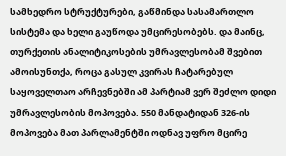სამხედრო სტრუქტურები, გაწმინდა სასამართლო სისტემა და ხელი გაუწოდა უმცირესობებს. და მაინც, თურქეთის ანალიტიკოსების უმრავლესობამ შვებით ამოისუნთქა, როცა გასულ კვირას ჩატარებულ საყოველთაო არჩევნებში ამ პარტიამ ვერ შეძლო დიდი უმრავლესობის მოპოვება. 550 მანდატიდან 326-ის მოპოვება მათ პარლამენტში ოდნავ უფრო მცირე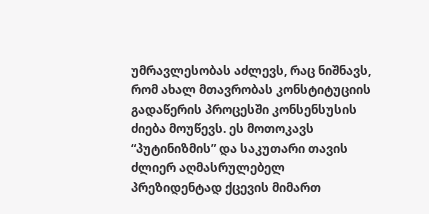უმრავლესობას აძლევს, რაც ნიშნავს, რომ ახალ მთავრობას კონსტიტუციის გადაწერის პროცესში კონსენსუსის ძიება მოუწევს. ეს მოთოკავს “პუტინიზმის” და საკუთარი თავის ძლიერ აღმასრულებელ პრეზიდენტად ქცევის მიმართ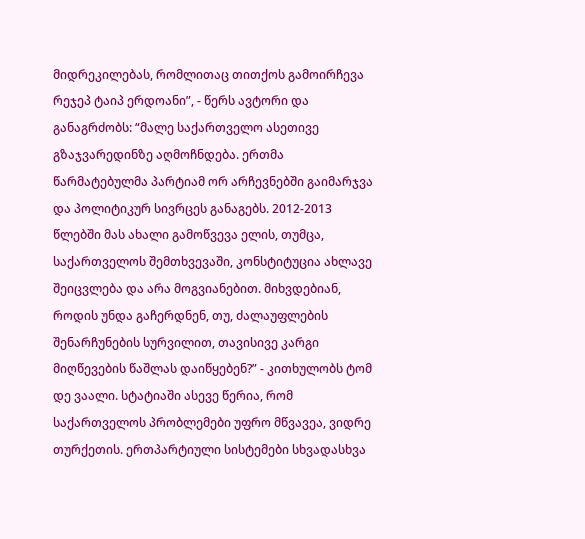მიდრეკილებას, რომლითაც თითქოს გამოირჩევა რეჯეპ ტაიპ ერდოანი”, - წერს ავტორი და განაგრძობს: “მალე საქართველო ასეთივე გზაჯვარედინზე აღმოჩნდება. ერთმა წარმატებულმა პარტიამ ორ არჩევნებში გაიმარჯვა და პოლიტიკურ სივრცეს განაგებს. 2012-2013 წლებში მას ახალი გამოწვევა ელის, თუმცა, საქართველოს შემთხვევაში, კონსტიტუცია ახლავე შეიცვლება და არა მოგვიანებით. მიხვდებიან, როდის უნდა გაჩერდნენ, თუ, ძალაუფლების შენარჩუნების სურვილით, თავისივე კარგი მიღწევების წაშლას დაიწყებენ?” - კითხულობს ტომ დე ვაალი. სტატიაში ასევე წერია, რომ საქართველოს პრობლემები უფრო მწვავეა, ვიდრე თურქეთის. ერთპარტიული სისტემები სხვადასხვა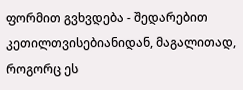ფორმით გვხვდება - შედარებით კეთილთვისებიანიდან, მაგალითად, როგორც ეს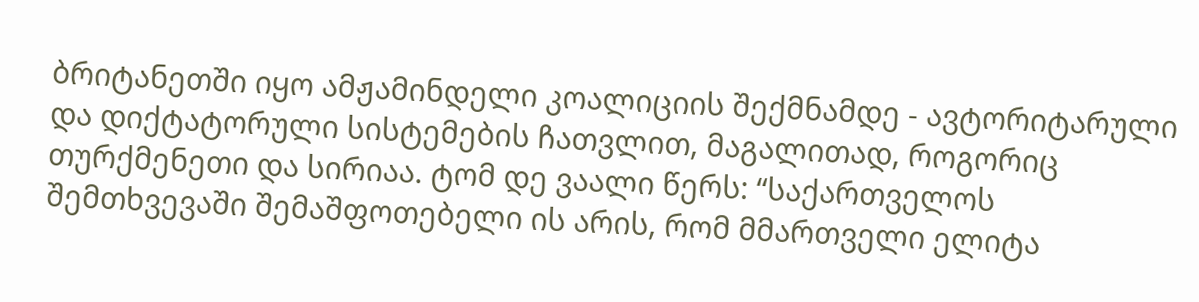ბრიტანეთში იყო ამჟამინდელი კოალიციის შექმნამდე - ავტორიტარული და დიქტატორული სისტემების ჩათვლით, მაგალითად, როგორიც თურქმენეთი და სირიაა. ტომ დე ვაალი წერს: “საქართველოს შემთხვევაში შემაშფოთებელი ის არის, რომ მმართველი ელიტა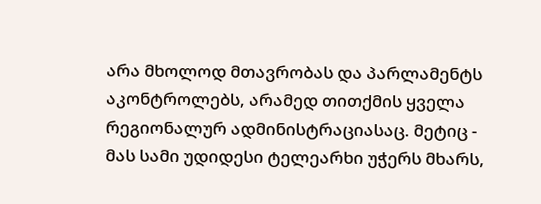არა მხოლოდ მთავრობას და პარლამენტს აკონტროლებს, არამედ თითქმის ყველა რეგიონალურ ადმინისტრაციასაც. მეტიც - მას სამი უდიდესი ტელეარხი უჭერს მხარს,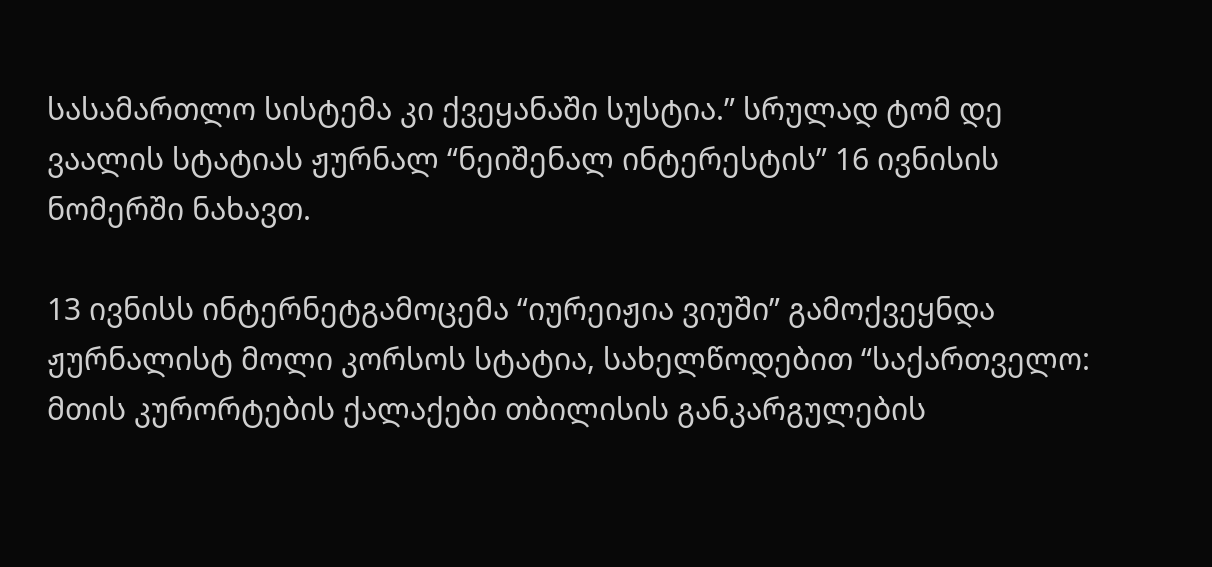სასამართლო სისტემა კი ქვეყანაში სუსტია.” სრულად ტომ დე ვაალის სტატიას ჟურნალ “ნეიშენალ ინტერესტის” 16 ივნისის ნომერში ნახავთ.

13 ივნისს ინტერნეტგამოცემა “იურეიჟია ვიუში” გამოქვეყნდა ჟურნალისტ მოლი კორსოს სტატია, სახელწოდებით “საქართველო: მთის კურორტების ქალაქები თბილისის განკარგულების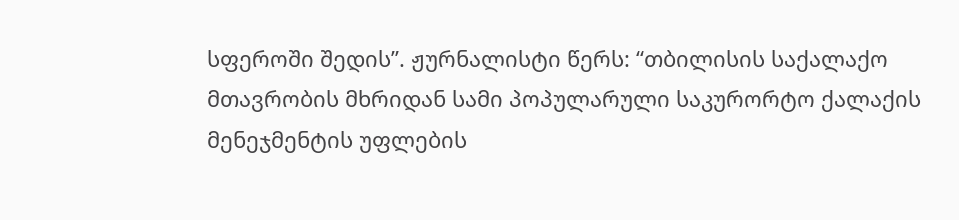სფეროში შედის”. ჟურნალისტი წერს: “თბილისის საქალაქო მთავრობის მხრიდან სამი პოპულარული საკურორტო ქალაქის მენეჯმენტის უფლების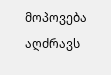მოპოვება აღძრავს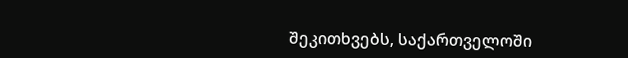შეკითხვებს, საქართველოში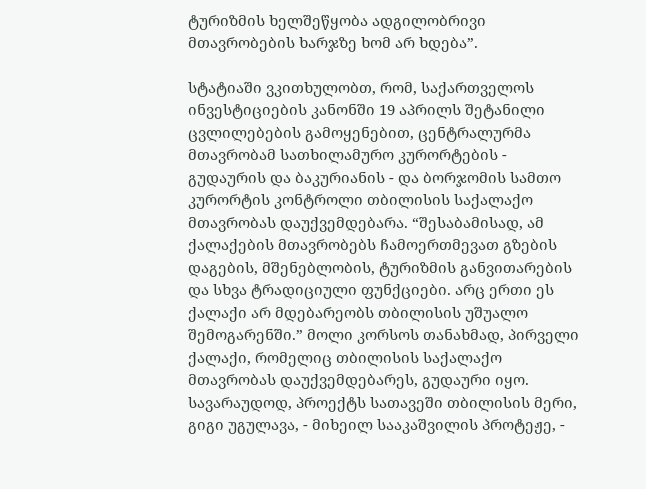ტურიზმის ხელშეწყობა ადგილობრივი მთავრობების ხარჯზე ხომ არ ხდება”.

სტატიაში ვკითხულობთ, რომ, საქართველოს ინვესტიციების კანონში 19 აპრილს შეტანილი ცვლილებების გამოყენებით, ცენტრალურმა მთავრობამ სათხილამურო კურორტების - გუდაურის და ბაკურიანის - და ბორჯომის სამთო კურორტის კონტროლი თბილისის საქალაქო მთავრობას დაუქვემდებარა. “შესაბამისად, ამ ქალაქების მთავრობებს ჩამოერთმევათ გზების დაგების, მშენებლობის, ტურიზმის განვითარების და სხვა ტრადიციული ფუნქციები. არც ერთი ეს ქალაქი არ მდებარეობს თბილისის უშუალო შემოგარენში.” მოლი კორსოს თანახმად, პირველი ქალაქი, რომელიც თბილისის საქალაქო მთავრობას დაუქვემდებარეს, გუდაური იყო. სავარაუდოდ, პროექტს სათავეში თბილისის მერი, გიგი უგულავა, - მიხეილ სააკაშვილის პროტეჟე, -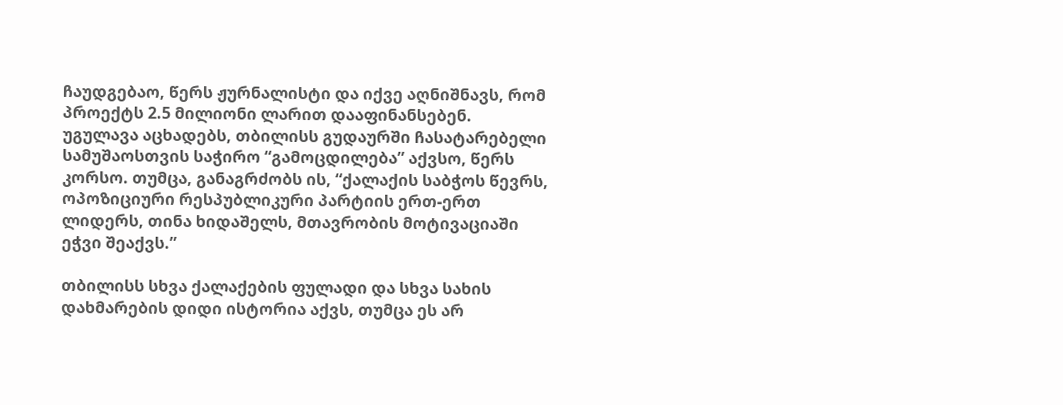ჩაუდგებაო, წერს ჟურნალისტი და იქვე აღნიშნავს, რომ პროექტს 2.5 მილიონი ლარით დააფინანსებენ. უგულავა აცხადებს, თბილისს გუდაურში ჩასატარებელი სამუშაოსთვის საჭირო “გამოცდილება” აქვსო, წერს კორსო. თუმცა, განაგრძობს ის, “ქალაქის საბჭოს წევრს, ოპოზიციური რესპუბლიკური პარტიის ერთ-ერთ ლიდერს, თინა ხიდაშელს, მთავრობის მოტივაციაში ეჭვი შეაქვს.”

თბილისს სხვა ქალაქების ფულადი და სხვა სახის დახმარების დიდი ისტორია აქვს, თუმცა ეს არ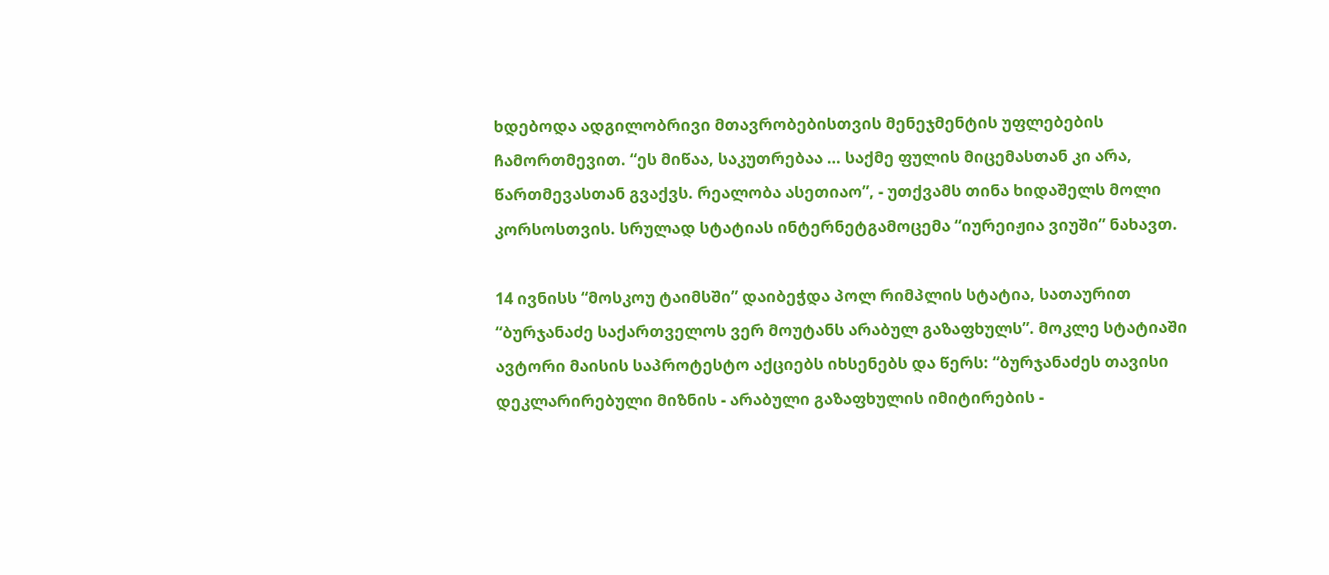ხდებოდა ადგილობრივი მთავრობებისთვის მენეჯმენტის უფლებების ჩამორთმევით. “ეს მიწაა, საკუთრებაა … საქმე ფულის მიცემასთან კი არა, წართმევასთან გვაქვს. რეალობა ასეთიაო”, - უთქვამს თინა ხიდაშელს მოლი კორსოსთვის. სრულად სტატიას ინტერნეტგამოცემა “იურეიჟია ვიუში” ნახავთ.

14 ივნისს “მოსკოუ ტაიმსში” დაიბეჭდა პოლ რიმპლის სტატია, სათაურით “ბურჯანაძე საქართველოს ვერ მოუტანს არაბულ გაზაფხულს”. მოკლე სტატიაში ავტორი მაისის საპროტესტო აქციებს იხსენებს და წერს: “ბურჯანაძეს თავისი დეკლარირებული მიზნის - არაბული გაზაფხულის იმიტირების -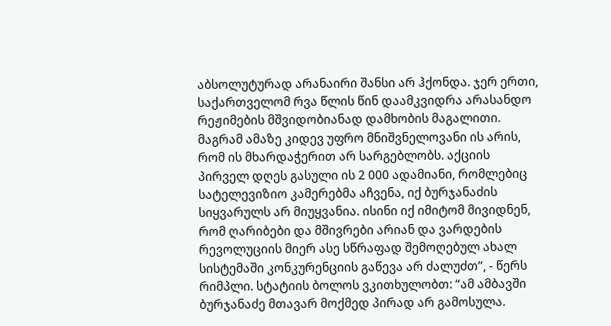აბსოლუტურად არანაირი შანსი არ ჰქონდა. ჯერ ერთი, საქართველომ რვა წლის წინ დაამკვიდრა არასანდო რეჟიმების მშვიდობიანად დამხობის მაგალითი. მაგრამ ამაზე კიდევ უფრო მნიშვნელოვანი ის არის, რომ ის მხარდაჭერით არ სარგებლობს. აქციის პირველ დღეს გასული ის 2 000 ადამიანი, რომლებიც სატელევიზიო კამერებმა აჩვენა, იქ ბურჯანაძის სიყვარულს არ მიუყვანია. ისინი იქ იმიტომ მივიდნენ, რომ ღარიბები და მშივრები არიან და ვარდების რევოლუციის მიერ ასე სწრაფად შემოღებულ ახალ სისტემაში კონკურენციის გაწევა არ ძალუძთ”, - წერს რიმპლი. სტატიის ბოლოს ვკითხულობთ: “ამ ამბავში ბურჯანაძე მთავარ მოქმედ პირად არ გამოსულა.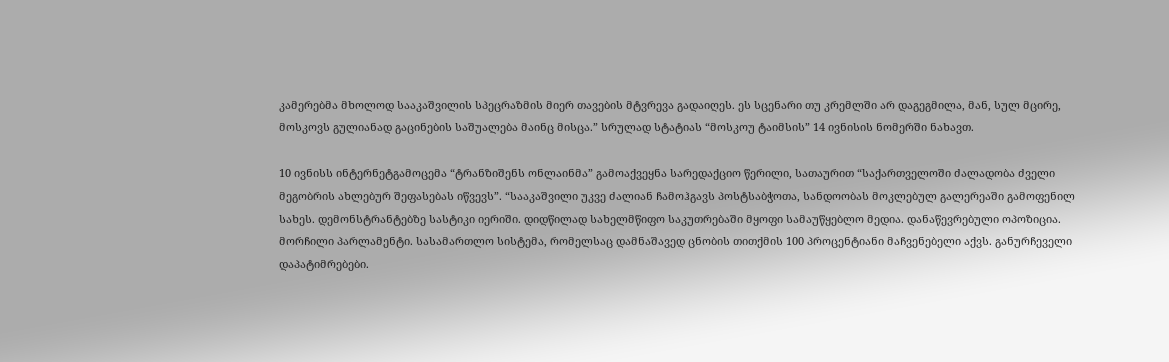კამერებმა მხოლოდ სააკაშვილის სპეცრაზმის მიერ თავების მტვრევა გადაიღეს. ეს სცენარი თუ კრემლში არ დაგეგმილა, მან, სულ მცირე, მოსკოვს გულიანად გაცინების საშუალება მაინც მისცა.” სრულად სტატიას “მოსკოუ ტაიმსის” 14 ივნისის ნომერში ნახავთ.

10 ივნისს ინტერნეტგამოცემა “ტრანზიშენს ონლაინმა” გამოაქვეყნა სარედაქციო წერილი, სათაურით “საქართველოში ძალადობა ძველი მეგობრის ახლებურ შეფასებას იწვევს”. “სააკაშვილი უკვე ძალიან ჩამოჰგავს პოსტსაბჭოთა, სანდოობას მოკლებულ გალერეაში გამოფენილ სახეს. დემონსტრანტებზე სასტიკი იერიში. დიდწილად სახელმწიფო საკუთრებაში მყოფი სამაუწყებლო მედია. დანაწევრებული ოპოზიცია. მორჩილი პარლამენტი. სასამართლო სისტემა, რომელსაც დამნაშავედ ცნობის თითქმის 100 პროცენტიანი მაჩვენებელი აქვს. განურჩეველი დაპატიმრებები.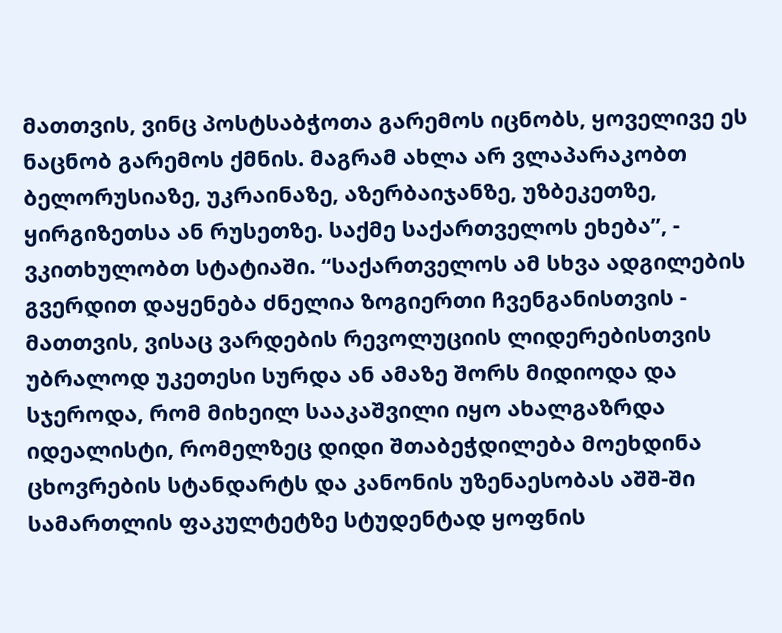მათთვის, ვინც პოსტსაბჭოთა გარემოს იცნობს, ყოველივე ეს ნაცნობ გარემოს ქმნის. მაგრამ ახლა არ ვლაპარაკობთ ბელორუსიაზე, უკრაინაზე, აზერბაიჯანზე, უზბეკეთზე, ყირგიზეთსა ან რუსეთზე. საქმე საქართველოს ეხება”, - ვკითხულობთ სტატიაში. “საქართველოს ამ სხვა ადგილების გვერდით დაყენება ძნელია ზოგიერთი ჩვენგანისთვის - მათთვის, ვისაც ვარდების რევოლუციის ლიდერებისთვის უბრალოდ უკეთესი სურდა ან ამაზე შორს მიდიოდა და სჯეროდა, რომ მიხეილ სააკაშვილი იყო ახალგაზრდა იდეალისტი, რომელზეც დიდი შთაბეჭდილება მოეხდინა ცხოვრების სტანდარტს და კანონის უზენაესობას აშშ-ში სამართლის ფაკულტეტზე სტუდენტად ყოფნის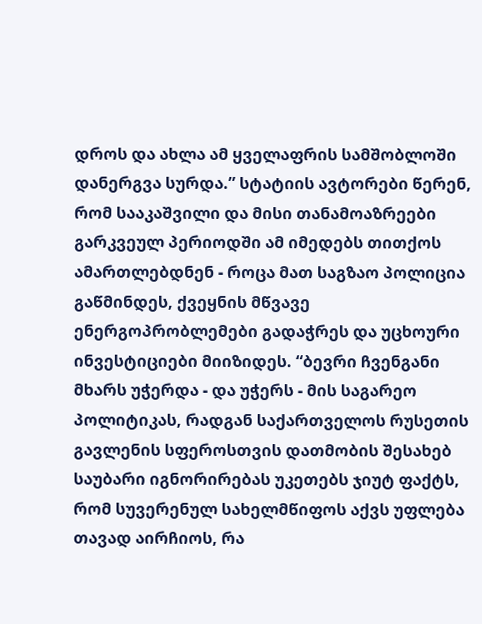დროს და ახლა ამ ყველაფრის სამშობლოში დანერგვა სურდა.” სტატიის ავტორები წერენ, რომ სააკაშვილი და მისი თანამოაზრეები გარკვეულ პერიოდში ამ იმედებს თითქოს ამართლებდნენ - როცა მათ საგზაო პოლიცია გაწმინდეს, ქვეყნის მწვავე ენერგოპრობლემები გადაჭრეს და უცხოური ინვესტიციები მიიზიდეს. “ბევრი ჩვენგანი მხარს უჭერდა - და უჭერს - მის საგარეო პოლიტიკას, რადგან საქართველოს რუსეთის გავლენის სფეროსთვის დათმობის შესახებ საუბარი იგნორირებას უკეთებს ჯიუტ ფაქტს, რომ სუვერენულ სახელმწიფოს აქვს უფლება თავად აირჩიოს, რა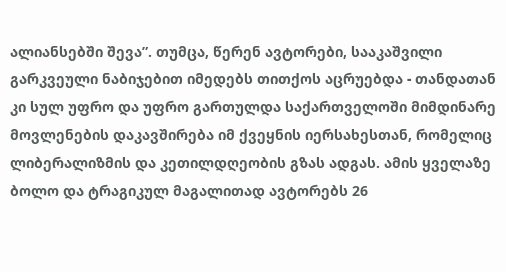ალიანსებში შევა”. თუმცა, წერენ ავტორები, სააკაშვილი გარკვეული ნაბიჯებით იმედებს თითქოს აცრუებდა - თანდათან კი სულ უფრო და უფრო გართულდა საქართველოში მიმდინარე მოვლენების დაკავშირება იმ ქვეყნის იერსახესთან, რომელიც ლიბერალიზმის და კეთილდღეობის გზას ადგას. ამის ყველაზე ბოლო და ტრაგიკულ მაგალითად ავტორებს 26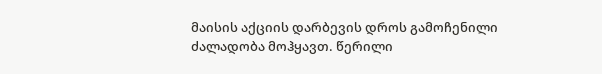მაისის აქციის დარბევის დროს გამოჩენილი ძალადობა მოჰყავთ. წერილი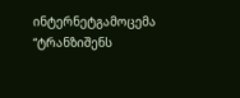ინტერნეტგამოცემა “ტრანზიშენს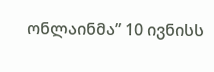ონლაინმა” 10 ივნისს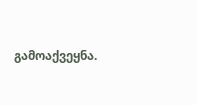გამოაქვეყნა.